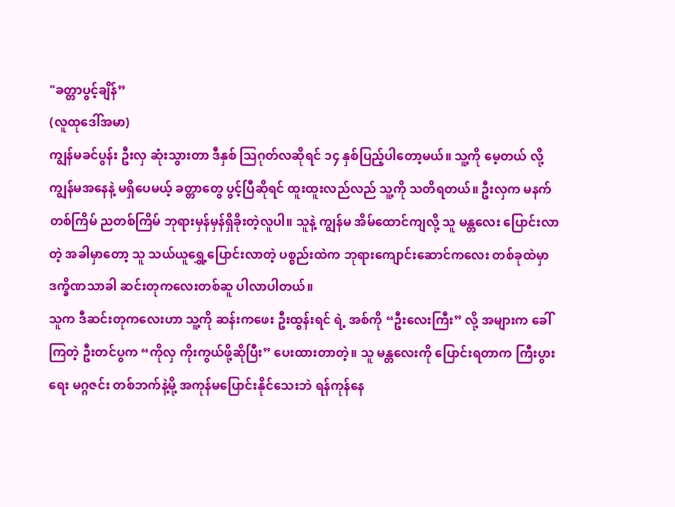"ခတ္တာပွင့်ချိန်”
(လူထုဒေါ်အမာ)
ကျွန်မခင်ပွန်း ဦးလှ ဆုံးသွားတာ ဒီနှစ် သြဂုတ်လဆိုရင် ၁၄ နှစ်ပြည့်ပါတော့မယ်။ သူ့ကို မေ့တယ် လို့ ကျွန်မအနေနဲ့ မရှိပေမယ့် ခတ္တာတွေ ပွင့်ပြီဆိုရင် ထူးထူးလည်လည် သူ့ကို သတိရတယ်။ ဦးလှက မနက်တစ်ကြိမ် ညတစ်ကြိမ် ဘုရားမှန်မှန်ရှိခိုးတဲ့လူပါ။ သူနဲ့ ကျွန်မ အိမ်ထောင်ကျလို့ သူ မန္တလေး ပြောင်းလာတဲ့ အခါမှာတော့ သူ သယ်ယူရွှေ့ပြောင်းလာတဲ့ ပစ္စည်းထဲက ဘုရားကျောင်းဆောင်ကလေး တစ်ခုထဲမှာ ဒက္ခိဏသာခါ ဆင်းတုကလေးတစ်ဆူ ပါလာပါတယ်။
သူက ဒီဆင်းတုကလေးဟာ သူ့ကို ဆန်းကဖေး ဦးထွန်းရင် ရဲ့ အစ်ကို “ဦးလေးကြီး” လို့ အများက ခေါ်ကြတဲ့ ဦးတင်ပွက “ကိုလှ ကိုးကွယ်ဖို့ဆိုပြီး” ပေးထားတာတဲ့။ သူ မန္တလေးကို ပြောင်းရတာက ကြီးပွားရေး မဂ္ဂဇင်း တစ်ဘက်နဲ့မို့ အကုန်မပြောင်းနိုင်သေးဘဲ ရန်ကုန်နေ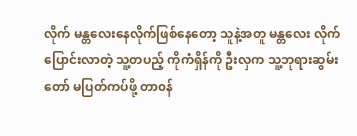လိုက် မန္တလေးနေလိုက်ဖြစ်နေတော့ သူနဲ့အတူ မန္တလေး လိုက်ပြောင်းလာတဲ့ သူ့တပည့် ကိုကံရှိန်ကို ဦးလှက သူ့ဘုရားဆွမ်းတော် မပြတ်ကပ်ဖို့ တာ၀န်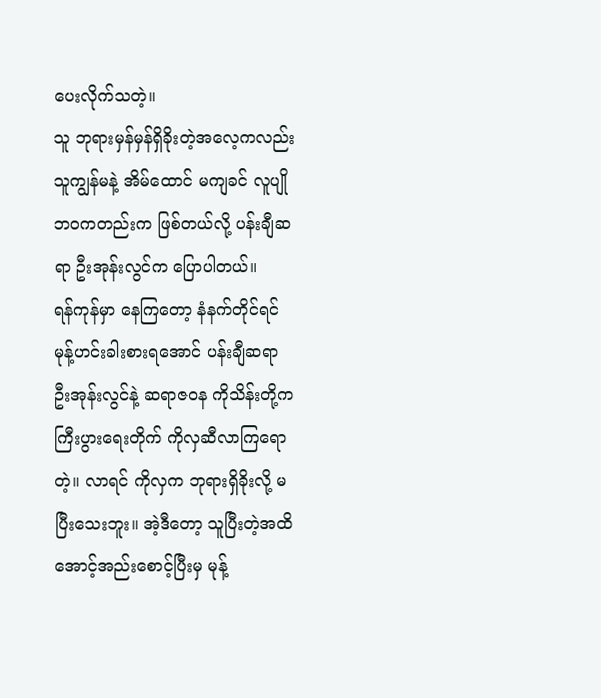ပေးလိုက်သတဲ့။
သူ ဘုရားမှန်မှန်ရှိခိုးတဲ့အလေ့ကလည်း သူကျွန်မနဲ့ အိမ်ထောင် မကျခင် လူပျိုဘ၀ကတည်းက ဖြစ်တယ်လို့ ပန်းချီဆရာ ဦးအုန်းလွင်က ပြောပါတယ်။
ရန်ကုန်မှာ နေကြတော့ နံနက်တိုင်ရင် မုန့်ဟင်းခါးစားရအောင် ပန်းချီဆရာ ဦးအုန်းလွင်နဲ့ ဆရာဇ၀န ကိုသိန်းတို့က ကြီးပွားရေးတိုက် ကိုလှဆီလာကြရောတဲ့။ လာရင် ကိုလှက ဘုရားရှိခိုးလို့ မပြီးသေးဘူး။ အဲ့ဒီတော့ သူပြီးတဲ့အထိ အောင့်အည်းစောင့်ပြီးမှ မုန့်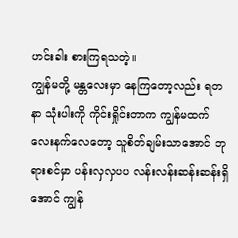ဟင်းခါး စားကြရသတဲ့။
ကျွန်မတို့ မန္တလေးမှာ နေကြတော့လည်း ရတနာ သုံးပါးကို ကိုင်းရှိုင်းတာက ကျွန်မထက် လေးနက်လေတော့ သူစိတ်ချမ်းသာအောင် ဘုရားစင်မှာ ပန်းလှလှပပ လန်းလန်းဆန်းဆန်းရှိအောင် ကျွန်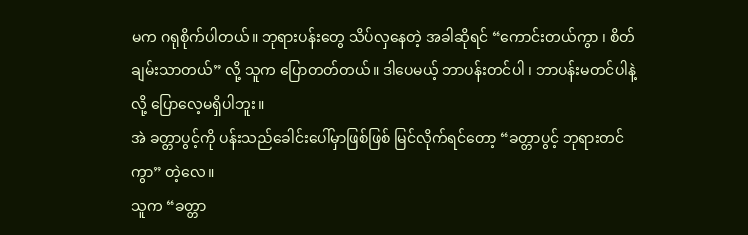မက ဂရုစိုက်ပါတယ်။ ဘုရားပန်းတွေ သိပ်လှနေတဲ့ အခါဆိုရင် “ကောင်းတယ်ကွာ ၊ စိတ်ချမ်းသာတယ်” လို့ သူက ပြောတတ်တယ်။ ဒါပေမယ့် ဘာပန်းတင်ပါ ၊ ဘာပန်းမတင်ပါနဲ့ လို့ ပြောလေ့မရှိပါဘူး။
အဲ ခတ္တာပွင့်ကို ပန်းသည်ခေါင်းပေါ်မှာဖြစ်ဖြစ် မြင်လိုက်ရင်တော့ “ခတ္တာပွင့် ဘုရားတင်ကွာ” တဲ့လေ။
သူက “ခတ္တာ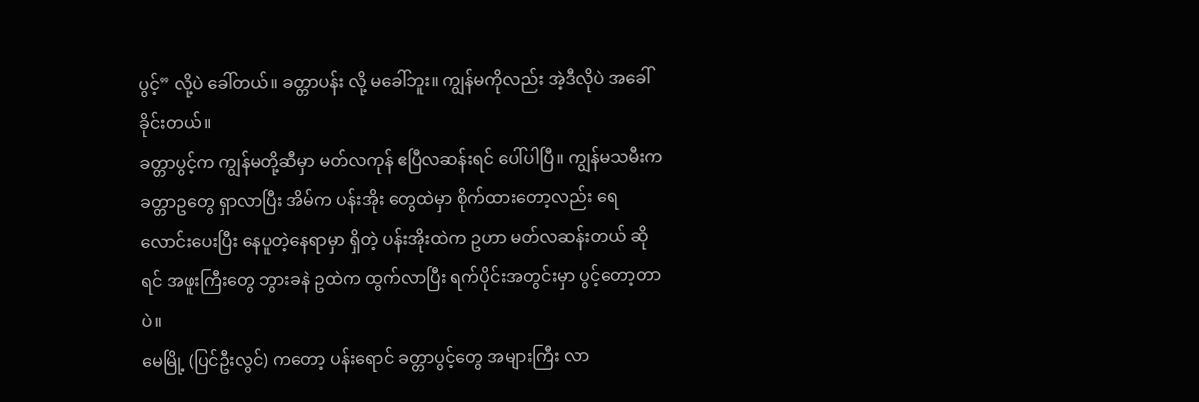ပွင့်” လို့ပဲ ခေါ်တယ်။ ခတ္တာပန်း လို့ မခေါ်ဘူး။ ကျွန်မကိုလည်း အဲ့ဒီလိုပဲ အခေါ်ခိုင်းတယ်။
ခတ္တာပွင့်က ကျွန်မတို့ဆီမှာ မတ်လကုန် ဧပြီလဆန်းရင် ပေါ်ပါပြီ။ ကျွန်မသမီးက ခတ္တာဥတွေ ရှာလာပြီး အိမ်က ပန်းအိုး တွေထဲမှာ စိုက်ထားတော့လည်း ရေလောင်းပေးပြီး နေပူတဲ့နေရာမှာ ရှိတဲ့ ပန်းအိုးထဲက ဥဟာ မတ်လဆန်းတယ် ဆိုရင် အဖူးကြီးတွေ ဘွားခနဲ ဥထဲက ထွက်လာပြီး ရက်ပိုင်းအတွင်းမှာ ပွင့်တော့တာပဲ။
မေမြို့ (ပြင်ဦးလွင်) ကတော့ ပန်းရောင် ခတ္တာပွင့်တွေ အများကြီး လာ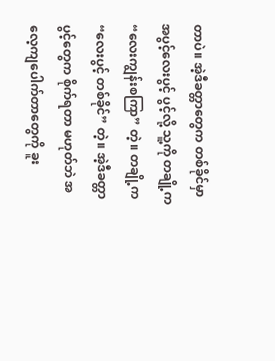တာပဲ။ အဲ့ဒီခတ္တာတွေက တစ်ခိုင်မှာ အပွင့်လေးပွင့် ပွင့်လို့ သူ့ကို တချို့က “လေးကျွန်းစကြာ” တဲ့။ တချို့က “လေးပွင့် တစ်ခိုင်” တဲ့။ အဲ့ဒီခတ္တာပွင့်တွေက စိုက်ရတာ မဟုတ်ဘဲ အလေ့ကျပေါက်တာတွေကို ခူး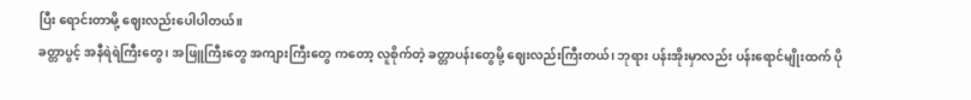ပြီး ရောင်းတာမို့ ဈေးလည်းပေါပါတယ်။
ခတ္တာပွင့် အနီရဲရဲကြီးတွေ၊ အဖြူကြီးတွေ အကျားကြီးတွေ ကတော့ လူစိုက်တဲ့ ခတ္တာပန်းတွေမို့ ဈေးလည်းကြီးတယ်၊ ဘုရား ပန်းအိုးမှာလည်း ပန်းရောင်မျိုးထက် ပို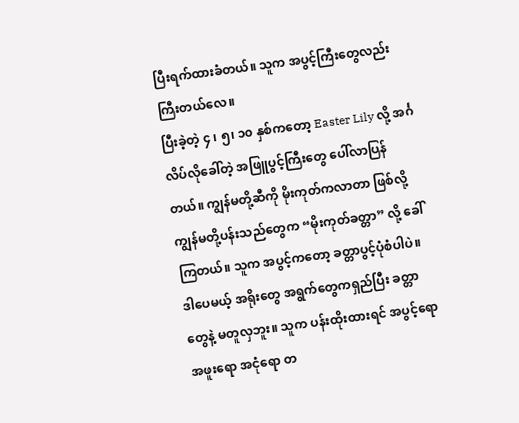ပြီးရက်ထားခံတယ်။ သူက အပွင့်ကြီးတွေလည်း ကြီးတယ်လေ။
ပြီးခဲ့တဲ့ ၄ ၊ ၅၊ ၁၀ နှစ်ကတော့ Easter Lily လို့ အင်္ဂလိပ်လိုခေါ်တဲ့ အဖြူပွင့်ကြီးတွေ ပေါ်လာပြန်တယ်။ ကျွန်မတို့ဆီကို မိုးကုတ်ကလာတာ ဖြစ်လို့ ကျွန်မတို့ပန်းသည်တွေက “မိုးကုတ်ခတ္တာ” လို့ ခေါ်ကြတယ်။ သူက အပွင့်ကတော့ ခတ္တာပွင့်ပုံစံပါပဲ။ ဒါပေမယ့် အရိုးတွေ အရွက်တွေကရှည်ပြီး ခတ္တာတွေနဲ့ မတူလှဘူး။ သူက ပန်းထိုးထားရင် အပွင့်ရော အဖူးရော အငုံရော တ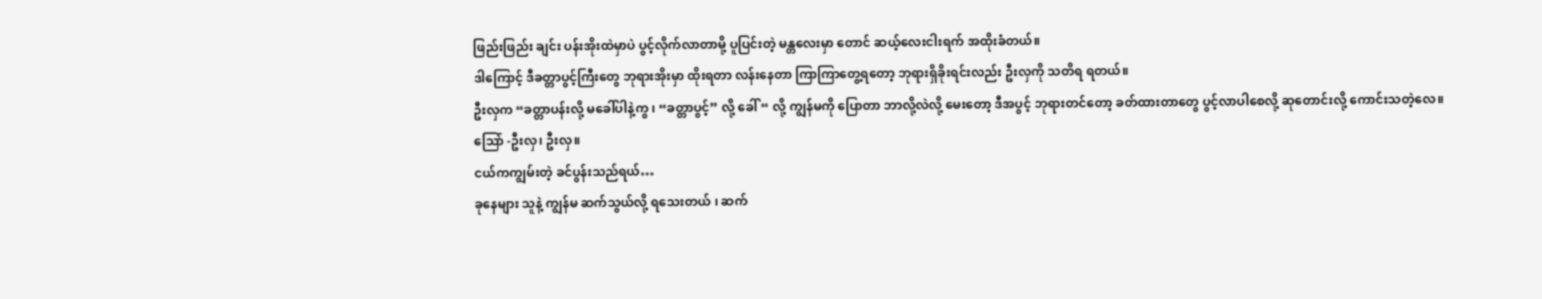ဖြည်းဖြည်း ချင်း ပန်းအိုးထဲမှာပဲ ပွင့်လိုက်လာတာမို့ ပူပြင်းတဲ့ မန္တလေးမှာ တောင် ဆယ့်လေးငါးရက် အထိုးခံတယ်။
ဒါကြောင့် ဒီခတ္တာပွင့်ကြီးတွေ ဘုရားအိုးမှာ ထိုးရတာ လန်းနေတာ ကြာကြာတွေ့ရတော့ ဘုရားရှိခိုးရင်းလည်း ဦးလှကို သတိရ ရတယ်။
ဦးလှက “ခတ္တာပန်းလို့ မခေါ်ပါနဲ့ကွ ၊ “ခတ္တာပွင့်” လို့ ခေါ် “ လို့ ကျွန်မကို ပြောတာ ဘာလို့လဲလို့ မေးတော့ ဒီအပွင့် ဘုရားတင်တော့ ခတ်ထားတာတွေ ပွင့်လာပါစေလို့ ဆုတောင်းလို့ ကောင်းသတဲ့လေ။
သြော် -ဦးလှ၊ ဦးလှ။
ငယ်ကကျွမ်းတဲ့ ခင်ပွန်းသည်ရယ်…
ခုနေများ သူနဲ့ ကျွန်မ ဆက်သွယ်လို့ ရသေးတယ် ၊ ဆက်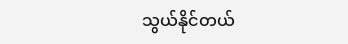သွယ်နိုင်တယ်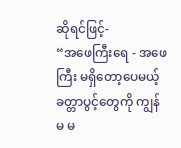ဆိုရင်ဖြင့်-
“အဖေကြီးရေ - အဖေကြီး မရှိတော့ပေမယ့် ခတ္တာပွင့်တွေကို ကျွန်မ မ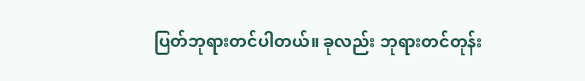ပြတ်ဘုရားတင်ပါတယ်။ ခုလည်း ဘုရားတင်တုန်း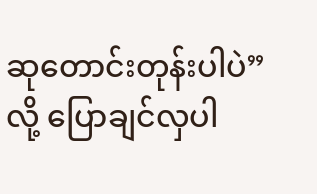ဆုတောင်းတုန်းပါပဲ” လို့ ပြောချင်လှပါ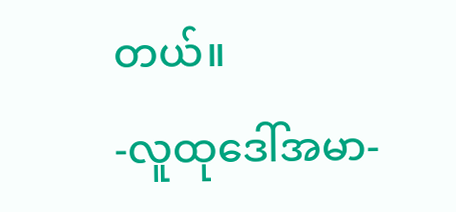တယ်။
-လူထုဒေါ်အမာ-